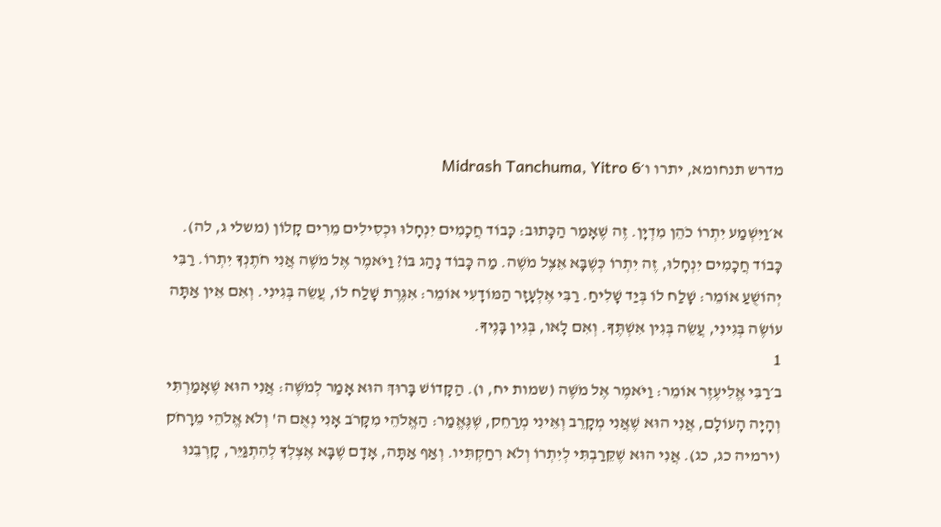מדרש תנחומא, יתרו ו׳Midrash Tanchuma, Yitro 6

א׳וַיִּשְׁמַע יִתְרוֹ כֹהֵן מִדְיָן. זֶה שֶׁאָמַר הַכָּתוּב: כָּבוֹד חֲכָמִים יִנְחָלוּ וּכְסִילִים מֵרִים קָלוֹן (משלי ג, לה). כָּבוֹד חֲכָמִים יִנְחָלוּ, זֶה יִתְרוֹ כְּשֶׁבָּא אֵצֶל מֹשֶׁה. מַה כָּבוֹד נָהַג בּוֹ? וַיֹּאמֶר אֶל מֹשֶׁה אֲנִי חֹתֶנְךָ יִתְרוֹ. רַבִּי יְהוֹשֻׁעַ אוֹמֵר: שָׁלַח לוֹ בְּיַד שָׁלִיחַ. רַבִּי אֶלְעָזָר הַמּוֹדָעִי אוֹמֵר: אִגֶּרֶת שָׁלַח לוֹ, עֲשֵׂה בְּגִינִי. וְאִם אֵין אַתָּה עוֹשֶׂה בְּגִינִי, עֲשֵׂה בְּגִין אִשְׁתֶּךָ. וְאִם לָאו, בְּגִין בָּנֶיךָ.
1
ב׳רַבִּי אֱלִיעֶזֶר אוֹמֵר: וַיֹּאמֶר אֶל מֹשֶׁה (שמות יח, ו). הַקָּדוֹשׁ בָּרוּךְ הוּא אָמַר לְמֹשֶׁה: אֲנִי הוּא שֶׁאָמַרְתִּי וְהָיָה הָעוֹלָם, אֲנִי הוּא שֶׁאֲנִי מְקָרֵב וְאֵינִי מְרַחֵק, שֶׁנֶּאֱמַר: הַאֱלֹהֵי מִקָּרֹב אָנִי נְאֻם ה' וְלֹא אֱלֹהֵי מֵרָחֹק (ירמיה כג, כג). אֲנִי הוּא שֶׁקֵּרַבְתִּי לְיִתְרוֹ וְלֹא רִחַקְתִּיו. וְאַף אַתָּה, אָדָם שֶׁבָּא אֶצְלְךָ לְהִתְגַּיֵּר, קָרְבֵנוּ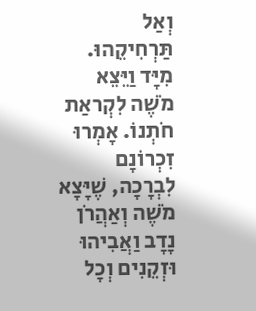וְאַל תַּרְחִיקֵהוּ. מִיָּד וַיֵּצֵא מֹשֶׁה לִקְראַת חֹתְנוֹ. אָמְרוּ זִכְרוֹנָם לִבְרָכָה, שֶׁיָּצָא מֹשֶׁה וְאַהֲרֹן נָדָב וַאֲבִיהוּ וּזְקֵנִים וְכָל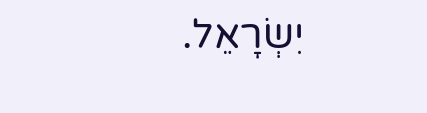יִשְׂרָאֵל.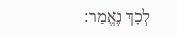לְכָךְ נֶאֱמַר: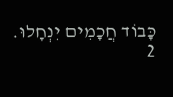כָּבוֹד חֲכָמִים יִנְחָלוּ.
2